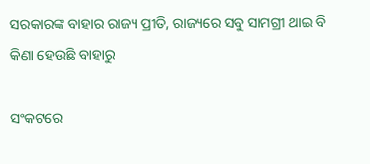ସରକାରଙ୍କ ବାହାର ରାଜ୍ୟ ପ୍ରୀତି, ରାଜ୍ୟରେ ସବୁ ସାମଗ୍ରୀ ଥାଇ ବି କିଣା ହେଉଛି ବାହାରୁ

ସଂକଟରେ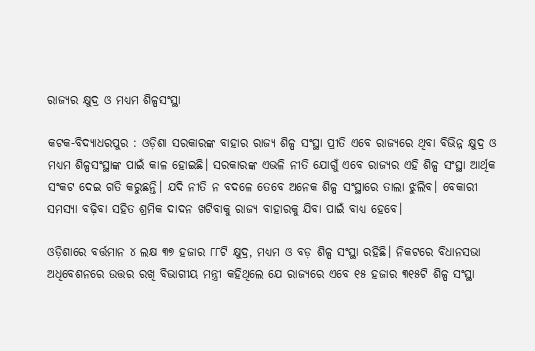ରାଜ୍ୟର କ୍ଷୁଦ୍ର ଓ ମଧ୍ୟମ ଶିଳ୍ପସଂସ୍ଥା

କଟକ-ବିଦ୍ୟାଧରପୁର : ଓଡ଼ିଶା ସରକାରଙ୍କ ବାହାର ରାଜ୍ୟ ଶିଳ୍ପ ସଂସ୍ଥା ପ୍ରୀତି ଏବେ ରାଜ୍ୟରେ ଥିବା ବିଭିନ୍ନ କ୍ଷୁଦ୍ର ଓ ମଧ୍ୟମ ଶିଳ୍ପସଂସ୍ଥାଙ୍କ ପାଇଁ କାଳ ହୋଇଛି। ସରକାରଙ୍କ ଏଭଳି ନୀତି ଯୋଗୁଁ ଏବେ ରାଜ୍ୟର ଏହି ଶିଳ୍ପ ସଂସ୍ଥା ଆର୍ଥିକ ସଂକଟ ଦେଇ ଗତି କରୁଛନ୍ତି। ଯଦି ନୀତି ନ ବଦଳେ ତେବେ ଅନେକ ଶିଳ୍ପ ସଂସ୍ଥାରେ ତାଲା ଝୁଲିବ। ବେକାରୀ ସମସ୍ୟା ବଢ଼ିବା ସହିତ ଶ୍ରମିକ ଦାଦନ ଖଟିବାକୁ ରାଜ୍ୟ ବାହାରକୁ ଯିବା ପାଇଁ ବାଧ୍ୟ ହେବେ।

ଓଡ଼ିଶାରେ ବର୍ତ୍ତମାନ ୪ ଲକ୍ଷ ୩୭ ହଜାର ୮୮ଟି କ୍ଷୁଦ୍ର, ମଧ୍ୟମ ଓ ବଡ଼ ଶିଳ୍ପ ସଂସ୍ଥା ରହିଛି। ନିକଟରେ ବିଧାନସଭା ଅଧିବେଶନରେ ଉତ୍ତର ରଖି ବିଭାଗୀୟ ମନ୍ତ୍ରୀ କହିଥିଲେ ଯେ ରାଜ୍ୟରେ ଏବେ ୧୫ ହଜାର ୩୧୫ଟି ଶିଳ୍ପ ସଂସ୍ଥା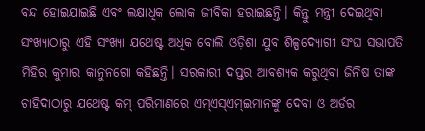ବନ୍ଦ ହୋଇଯାଇଛି ଏବଂ ଲକ୍ଷାଧିକ ଲୋକ ଜୀବିକା ହରାଇଛନ୍ତି। କିନ୍ତୁ ମନ୍ତ୍ରୀ ଦେଇଥିବା ସଂଖ୍ୟାଠାରୁ ଏହି ସଂଖ୍ୟା ଯଥେଷ୍ଟ ଅଧିକ ବୋଲି ଓଡ଼ିଶା ଯୁବ ଶିଳ୍ପଦ୍ୟୋଗୀ ସଂଘ ସଭାପତି ମିହିର କୁମାର କାନୁନଗୋ କହିଛନ୍ତି। ସରକାରୀ ଦପ୍ତର ଆବଶ୍ୟକ କରୁଥିବା ଜିନିଷ ତାଙ୍କ ଚାହିଦାଠାରୁ ଯଥେଷ୍ଟ କମ୍ ପରିମାଣରେ ଏମ୍ଏସ୍‌ଏମ୍‌ଇମାନଙ୍କୁ ଦେବା ଓ ଅର୍ଡର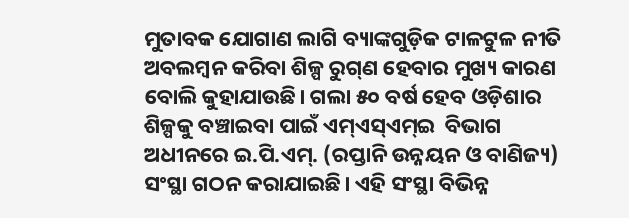ମୁତାବକ ଯୋଗାଣ ଲାଗି ବ୍ୟାଙ୍କଗୁଡ଼ିକ ଟାଳଟୁଳ ନୀତି ଅବଲମ୍ବନ କରିବା ଶିଳ୍ପ ରୁଗ୍‌ଣ ହେବାର ମୁଖ୍ୟ କାରଣ ବୋଲି କୁହାଯାଉଛି। ଗଲା ୫୦ ବର୍ଷ ହେବ ଓଡ଼ିଶାର ଶିଳ୍ପକୁ ବଞ୍ଚାଇବା ପାଇଁ ଏମ୍‌ଏସ୍‌ଏମ୍‌ଇ  ବିଭାଗ ଅଧୀନରେ ଇ.ପି.ଏମ୍. (ରପ୍ତାନି ଉନ୍ନୟନ ଓ ବାଣିଜ୍ୟ) ସଂସ୍ଥା ଗଠନ କରାଯାଇଛି। ଏହି ସଂସ୍ଥା ବିଭିନ୍ନ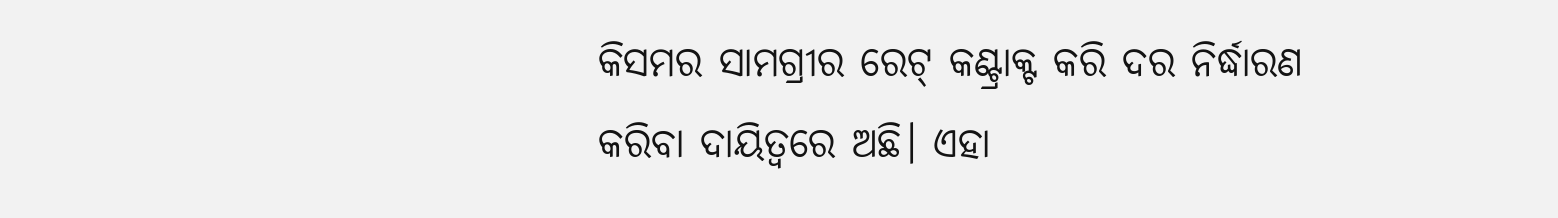କିସମର ସାମଗ୍ରୀର ରେଟ୍ କଣ୍ଟ୍ରାକ୍ଟ କରି ଦର ନିର୍ଦ୍ଧାରଣ କରିବା ଦାୟିତ୍ୱରେ ଅଛି। ଏହା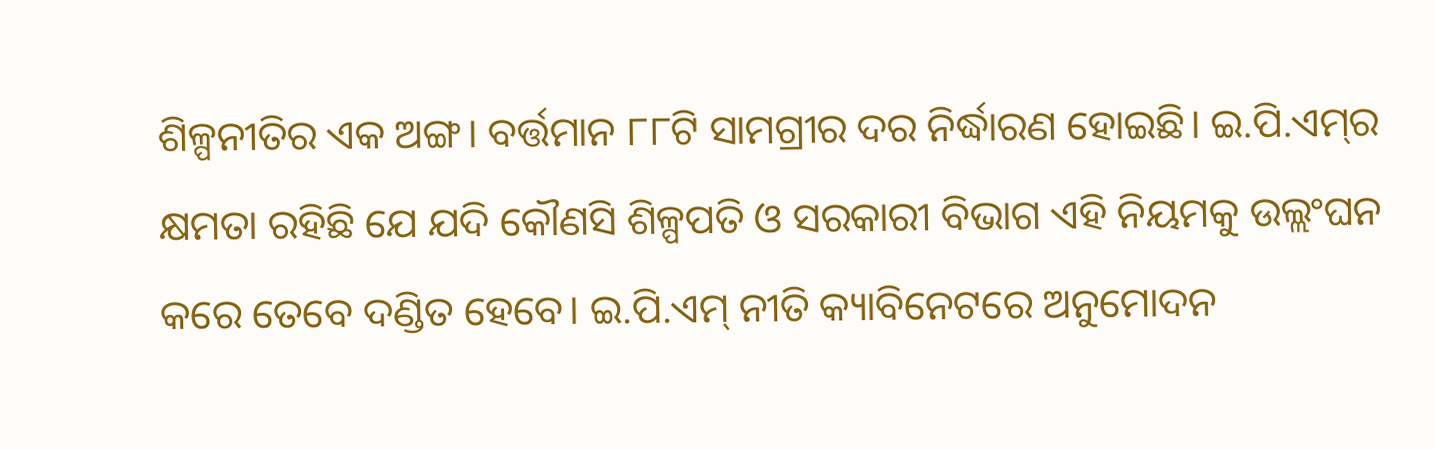ଶିଳ୍ପନୀତିର ଏକ ଅଙ୍ଗ। ବର୍ତ୍ତମାନ ୮୮ଟି ସାମଗ୍ରୀର ଦର ନିର୍ଦ୍ଧାରଣ ହୋଇଛି। ଇ.ପି.ଏମ୍‌ର କ୍ଷମତା ରହିଛି ଯେ ଯଦି କୌଣସି ଶିଳ୍ପପତି ଓ ସରକାରୀ ବିଭାଗ ଏହି ନିୟମକୁ ଉଲ୍ଲଂଘନ କରେ ତେବେ ଦଣ୍ଡିତ ହେବେ। ଇ.ପି.ଏମ୍‌ ନୀତି କ୍ୟାବିନେଟରେ ଅନୁମୋଦନ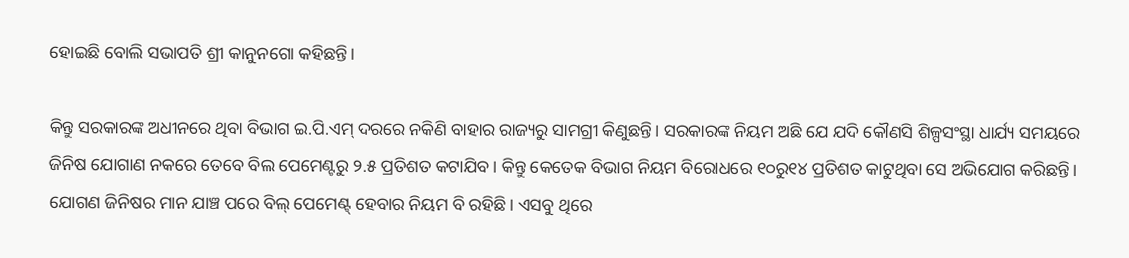ହୋଇଛି ବୋଲି ସଭାପତି ଶ୍ରୀ କାନୁନଗୋ କହିଛନ୍ତି।

କିନ୍ତୁ ସରକାରଙ୍କ ଅଧୀନରେ ଥିବା ବିଭାଗ ଇ.ପି.ଏମ୍‌ ଦରରେ ନକିଣି ବାହାର ରାଜ୍ୟରୁ ସାମଗ୍ରୀ କିଣୁଛନ୍ତି। ସରକାରଙ୍କ ନିୟମ ଅଛି ଯେ ଯଦି କୌଣସି ଶିଳ୍ପସଂସ୍ଥା ଧାର୍ଯ୍ୟ ସମୟରେ ଜିନିଷ ଯୋଗାଣ ନକରେ ତେବେ ବିଲ ପେମେଣ୍ଟରୁ ୨.୫ ପ୍ରତିଶତ କଟାଯିବ। କିନ୍ତୁ କେତେକ ବିଭାଗ ନିୟମ ବିରୋଧରେ ୧୦ରୁ୧୪ ପ୍ରତିଶତ କାଟୁଥିବା ସେ ଅଭିଯୋଗ କରିଛନ୍ତି। ଯୋଗ‌ଣ ଜିନିଷର ମାନ ଯାଞ୍ଚ ପରେ ବିଲ୍‌ ପେମେଣ୍ଟ୍‌ ହେବାର ନିୟମ ବି ରହିଛି। ଏସବୁ ଥିରେ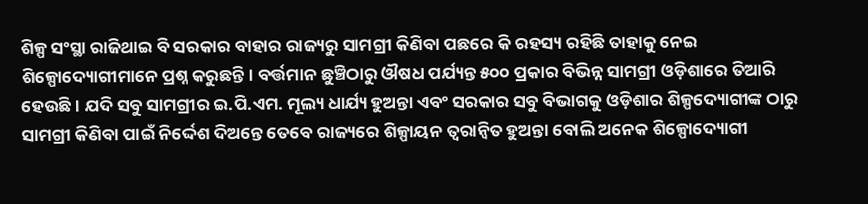ଶିଳ୍ପ ସଂସ୍ଥା ରାଜିଥାଇ ବି ସରକାର ବାହାର ରାଜ୍ୟରୁ ସାମଗ୍ରୀ କିଣିବା ପଛରେ କି ରହସ୍ୟ ରହିଛି ତାହାକୁ ନେଇ ଶିଳ୍ପୋଦ୍ୟୋଗୀମାନେ ପ୍ରଶ୍ନ କରୁଛନ୍ତି। ବର୍ତ୍ତମାନ ଛୁଞ୍ଚିଠାରୁ ଔଷଧ ପର୍ଯ୍ୟନ୍ତ ୫୦୦ ପ୍ରକାର ବିଭିନ୍ନ ସାମଗ୍ରୀ ଓଡ଼ିଶାରେ ତିଆରି ହେଉଛି। ଯଦି ସବୁ ସାମଗ୍ରୀର ଇ.ପି.ଏମ. ମୂଲ୍ୟ ଧାର୍ଯ୍ୟ ହୁଅନ୍ତା ଏବଂ ସରକାର ସବୁ ବିଭାଗକୁ ଓଡ଼ିଶାର ଶିଳ୍ପଦ୍ୟୋଗୀଙ୍କ ଠାରୁ ସାମଗ୍ରୀ କିଣିବା ପାଇଁ ନିର୍ଦ୍ଦେଶ ଦିଅନ୍ତେ ତେବେ ରାଜ୍ୟରେ ଶିଳ୍ପାୟନ ତ୍ବରାନ୍ବିତ ‌ହୁଅନ୍ତା ବୋଲି ଅନେକ ଶିଳ୍ପୋଦ୍ୟୋଗୀ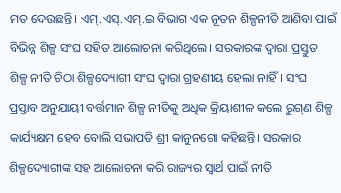ମତ ଦେଉଛନ୍ତି। ଏମ୍.ଏସ୍.ଏମ୍.ଇ ବିଭାଗ ଏକ ନୂତନ ଶିଳ୍ପନୀତି ଆଣିବା ପାଇଁ ବିଭିନ୍ନ ଶିଳ୍ପ ସଂଘ ସହିତ ଆଲୋଚନା କରିଥିଲେ। ସରକାରଙ୍କ ଦ୍ବାରା ପ୍ରସ୍ତୁତ ଶିଳ୍ପ ନୀତି ଚିଠା ଶିଳ୍ପଦ୍ୟୋଗୀ ସଂଘ ଦ୍ବାରା ଗ୍ରହଣୀୟ ହେଲା ନାହିଁ। ସଂଘ ପ୍ରସ୍ତାବ ଅନୁଯାୟୀ ବର୍ତ୍ତମାନ ଶିଳ୍ପ ନୀତିକୁ ଅଧିକ କ୍ରିୟାଶୀଳ କଲେ ରୁଗ୍‌ଣ ଶିଳ୍ପ କାର୍ଯ୍ୟକ୍ଷମ ହେବ ବୋଲି ସଭାପତି ଶ୍ରୀ କାନୁନଗୋ କହିଛନ୍ତି। ସରକାର ଶିଳ୍ପଦ୍ୟୋଗୀଙ୍କ ସହ ଆଲୋଚନା କରି ରାଜ୍ୟର ସ୍ବାର୍ଥ ପାଇଁ ନୀତି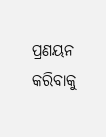ପ୍ରଣୟନ କରିବାକୁ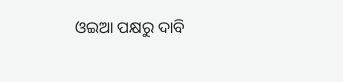ଓଇଆ ପକ୍ଷରୁ ଦାବି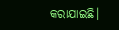କରାଯାଇଛି।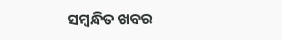ସମ୍ବନ୍ଧିତ ଖବର